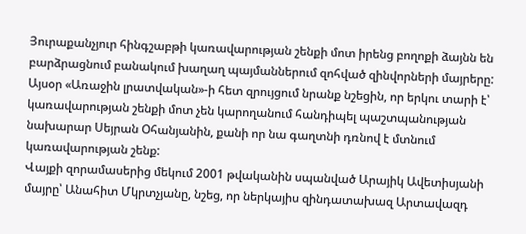Յուրաքանչյուր հինգշաբթի կառավարության շենքի մոտ իրենց բողոքի ձայնն են բարձրացնում բանակում խաղաղ պայմաններում զոհված զինվորների մայրերը:
Այսօր «Առաջին լրատվական»-ի հետ զրույցում նրանք նշեցին, որ երկու տարի է՝ կառավարության շենքի մոտ չեն կարողանում հանդիպել պաշտպանության նախարար Սեյրան Օհանյանին, քանի որ նա գաղտնի դռնով է մտնում կառավարության շենք:
Վայքի զորամասերից մեկում 2001 թվականին սպանված Արայիկ Ավետիսյանի մայրը՝ Անահիտ Մկրտչյանը, նշեց, որ ներկայիս զինդատախազ Արտավազդ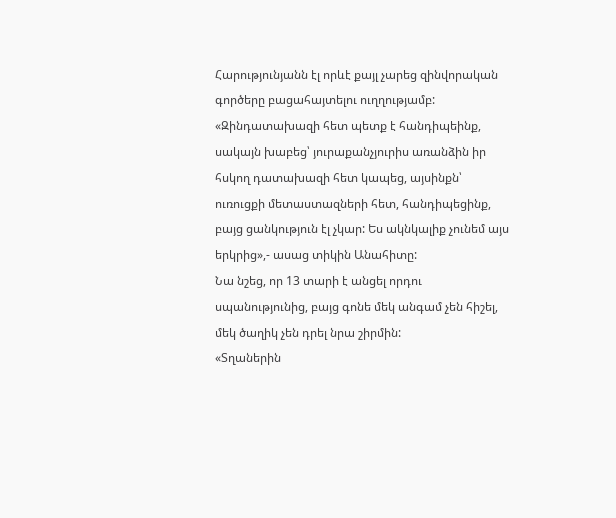Հարությունյանն էլ որևէ քայլ չարեց զինվորական գործերը բացահայտելու ուղղությամբ: «Զինդատախազի հետ պետք է հանդիպեինք, սակայն խաբեց՝ յուրաքանչյուրիս առանձին իր հսկող դատախազի հետ կապեց, այսինքն՝ ուռուցքի մետաստազների հետ, հանդիպեցինք, բայց ցանկություն էլ չկար: Ես ակնկալիք չունեմ այս երկրից»,- ասաց տիկին Անահիտը:
Նա նշեց, որ 13 տարի է անցել որդու սպանությունից, բայց գոնե մեկ անգամ չեն հիշել, մեկ ծաղիկ չեն դրել նրա շիրմին:
«Տղաներին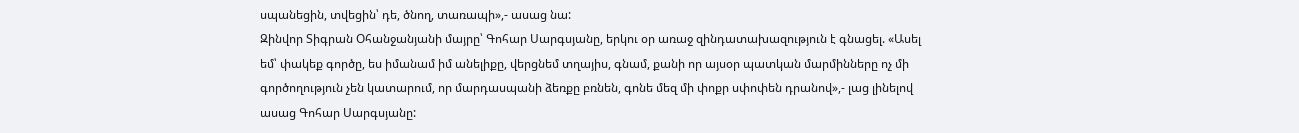սպանեցին, տվեցին՝ դե, ծնող, տառապի»,- ասաց նա:
Զինվոր Տիգրան Օհանջանյանի մայրը՝ Գոհար Սարգսյանը, երկու օր առաջ զինդատախազություն է գնացել. «Ասել եմ՝ փակեք գործը, ես իմանամ իմ անելիքը, վերցնեմ տղայիս, գնամ, քանի որ այսօր պատկան մարմինները ոչ մի գործողություն չեն կատարում, որ մարդասպանի ձեռքը բռնեն, գոնե մեզ մի փոքր սփոփեն դրանով»,- լաց լինելով ասաց Գոհար Սարգսյանը: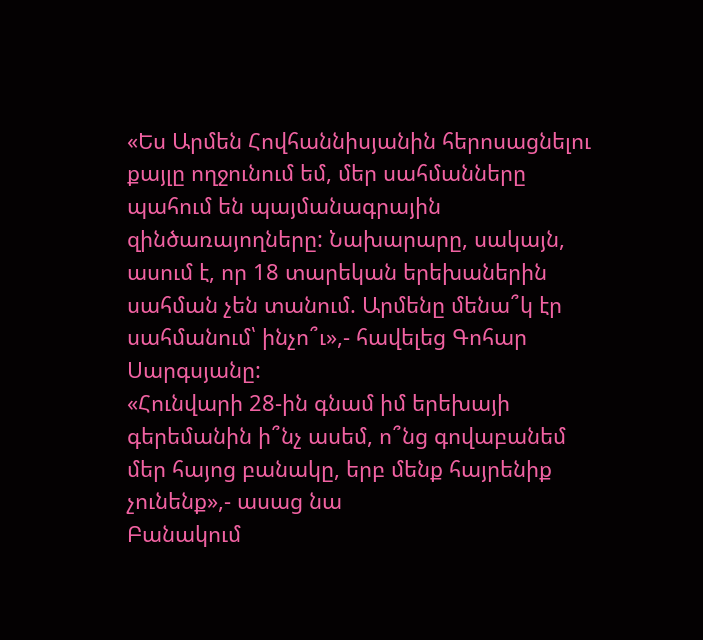«Ես Արմեն Հովհաննիսյանին հերոսացնելու քայլը ողջունում եմ, մեր սահմանները պահում են պայմանագրային զինծառայողները: Նախարարը, սակայն, ասում է, որ 18 տարեկան երեխաներին սահման չեն տանում. Արմենը մենա՞կ էր սահմանում՝ ինչո՞ւ»,- հավելեց Գոհար Սարգսյանը:
«Հունվարի 28-ին գնամ իմ երեխայի գերեմանին ի՞նչ ասեմ, ո՞նց գովաբանեմ մեր հայոց բանակը, երբ մենք հայրենիք չունենք»,- ասաց նա
Բանակում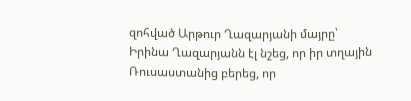զոհված Արթուր Ղազարյանի մայրը՝ Իրինա Ղազարյանն էլ նշեց, որ իր տղային Ռուսաստանից բերեց, որ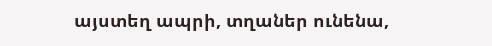այստեղ ապրի, տղաներ ունենա,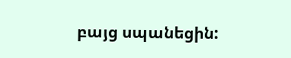բայց սպանեցին: